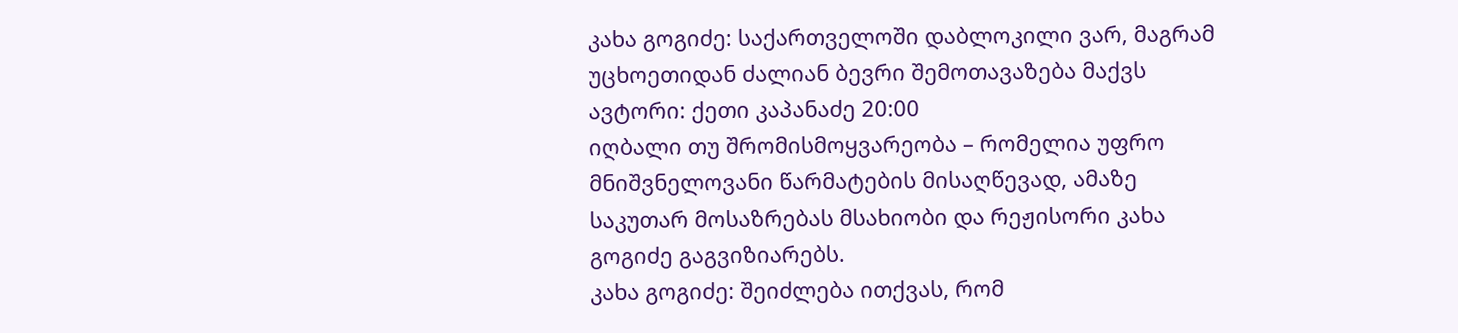კახა გოგიძე: საქართველოში დაბლოკილი ვარ, მაგრამ უცხოეთიდან ძალიან ბევრი შემოთავაზება მაქვს
ავტორი: ქეთი კაპანაძე 20:00
იღბალი თუ შრომისმოყვარეობა – რომელია უფრო მნიშვნელოვანი წარმატების მისაღწევად, ამაზე საკუთარ მოსაზრებას მსახიობი და რეჟისორი კახა გოგიძე გაგვიზიარებს.
კახა გოგიძე: შეიძლება ითქვას, რომ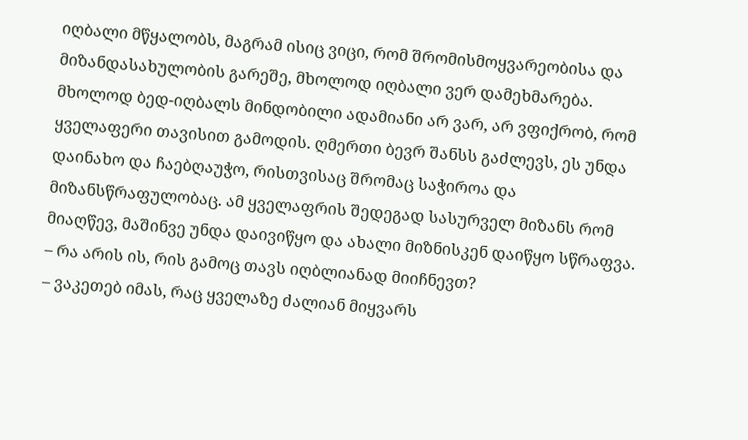იღბალი მწყალობს, მაგრამ ისიც ვიცი, რომ შრომისმოყვარეობისა და მიზანდასახულობის გარეშე, მხოლოდ იღბალი ვერ დამეხმარება. მხოლოდ ბედ-იღბალს მინდობილი ადამიანი არ ვარ, არ ვფიქრობ, რომ ყველაფერი თავისით გამოდის. ღმერთი ბევრ შანსს გაძლევს, ეს უნდა დაინახო და ჩაებღაუჭო, რისთვისაც შრომაც საჭიროა და მიზანსწრაფულობაც. ამ ყველაფრის შედეგად სასურველ მიზანს რომ მიაღწევ, მაშინვე უნდა დაივიწყო და ახალი მიზნისკენ დაიწყო სწრაფვა.
– რა არის ის, რის გამოც თავს იღბლიანად მიიჩნევთ?
– ვაკეთებ იმას, რაც ყველაზე ძალიან მიყვარს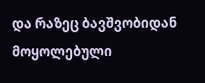და რაზეც ბავშვობიდან მოყოლებული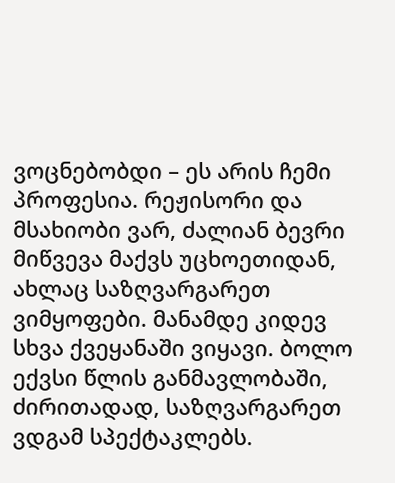ვოცნებობდი – ეს არის ჩემი პროფესია. რეჟისორი და მსახიობი ვარ, ძალიან ბევრი მიწვევა მაქვს უცხოეთიდან, ახლაც საზღვარგარეთ ვიმყოფები. მანამდე კიდევ სხვა ქვეყანაში ვიყავი. ბოლო ექვსი წლის განმავლობაში, ძირითადად, საზღვარგარეთ ვდგამ სპექტაკლებს.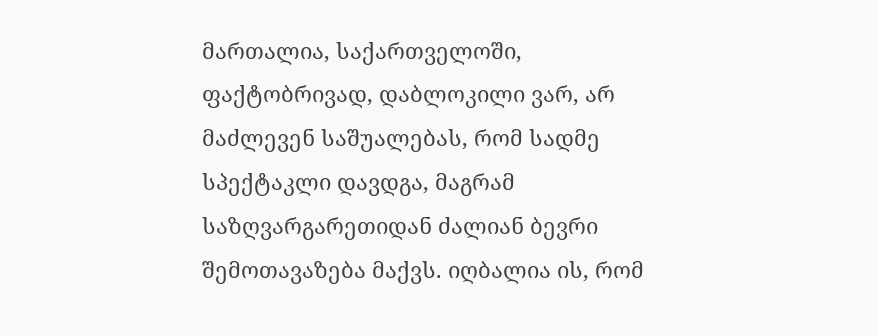მართალია, საქართველოში, ფაქტობრივად, დაბლოკილი ვარ, არ მაძლევენ საშუალებას, რომ სადმე სპექტაკლი დავდგა, მაგრამ საზღვარგარეთიდან ძალიან ბევრი შემოთავაზება მაქვს. იღბალია ის, რომ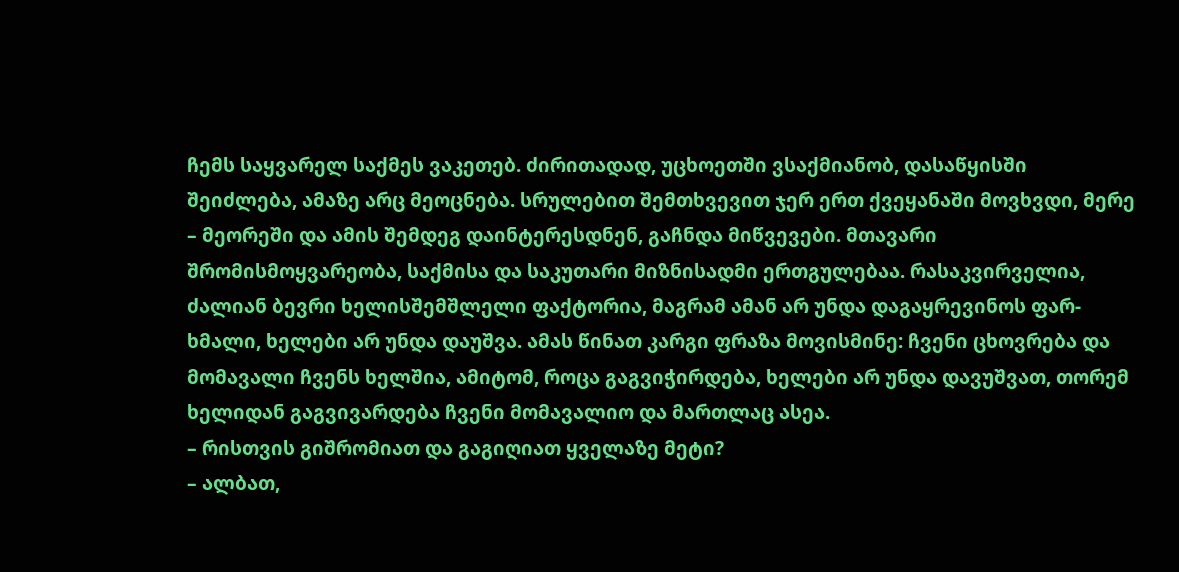ჩემს საყვარელ საქმეს ვაკეთებ. ძირითადად, უცხოეთში ვსაქმიანობ, დასაწყისში შეიძლება, ამაზე არც მეოცნება. სრულებით შემთხვევით ჯერ ერთ ქვეყანაში მოვხვდი, მერე – მეორეში და ამის შემდეგ დაინტერესდნენ, გაჩნდა მიწვევები. მთავარი შრომისმოყვარეობა, საქმისა და საკუთარი მიზნისადმი ერთგულებაა. რასაკვირველია, ძალიან ბევრი ხელისშემშლელი ფაქტორია, მაგრამ ამან არ უნდა დაგაყრევინოს ფარ-ხმალი, ხელები არ უნდა დაუშვა. ამას წინათ კარგი ფრაზა მოვისმინე: ჩვენი ცხოვრება და მომავალი ჩვენს ხელშია, ამიტომ, როცა გაგვიჭირდება, ხელები არ უნდა დავუშვათ, თორემ ხელიდან გაგვივარდება ჩვენი მომავალიო და მართლაც ასეა.
– რისთვის გიშრომიათ და გაგიღიათ ყველაზე მეტი?
– ალბათ,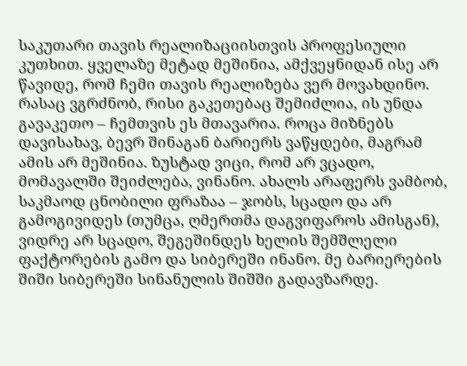საკუთარი თავის რეალიზაციისთვის პროფესიული კუთხით. ყველაზე მეტად მეშინია, ამქვეყნიდან ისე არ წავიდე, რომ ჩემი თავის რეალიზება ვერ მოვახდინო. რასაც ვგრძნობ, რისი გაკეთებაც შემიძლია, ის უნდა გავაკეთო – ჩემთვის ეს მთავარია. როცა მიზნებს დავისახავ, ბევრ შინაგან ბარიერს ვაწყდები, მაგრამ ამის არ მეშინია. ზუსტად ვიცი, რომ არ ვცადო, მომავალში შეიძლება, ვინანო. ახალს არაფერს ვამბობ, საკმაოდ ცნობილი ფრაზაა – ჯობს, სცადო და არ გამოგივიდეს (თუმცა, ღმერთმა დაგვიფაროს ამისგან), ვიდრე არ სცადო, შეგეშინდეს ხელის შემშლელი ფაქტორების გამო და სიბერეში ინანო. მე ბარიერების შიში სიბერეში სინანულის შიშში გადავზარდე.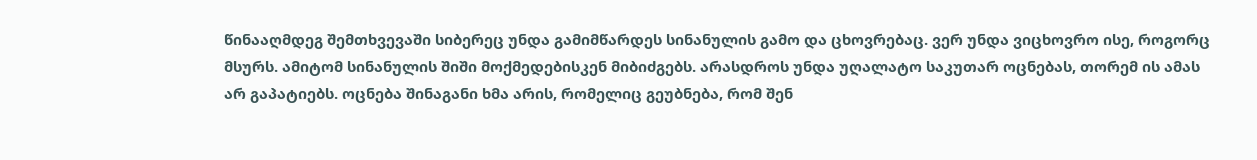წინააღმდეგ შემთხვევაში სიბერეც უნდა გამიმწარდეს სინანულის გამო და ცხოვრებაც. ვერ უნდა ვიცხოვრო ისე, როგორც მსურს. ამიტომ სინანულის შიში მოქმედებისკენ მიბიძგებს. არასდროს უნდა უღალატო საკუთარ ოცნებას, თორემ ის ამას არ გაპატიებს. ოცნება შინაგანი ხმა არის, რომელიც გეუბნება, რომ შენ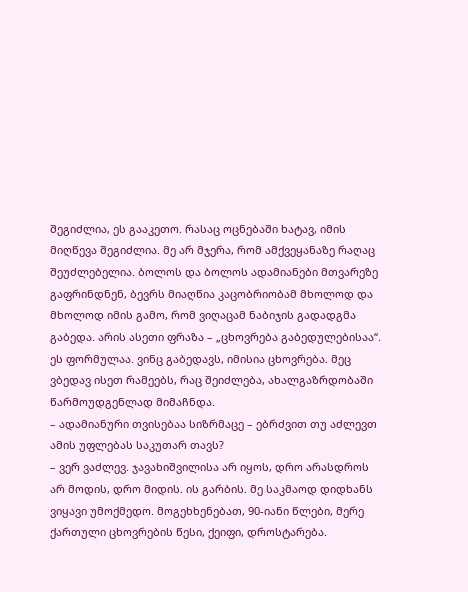შეგიძლია, ეს გააკეთო. რასაც ოცნებაში ხატავ, იმის მიღწევა შეგიძლია. მე არ მჯერა, რომ ამქვეყანაზე რაღაც შეუძლებელია. ბოლოს და ბოლოს ადამიანები მთვარეზე გაფრინდნენ, ბევრს მიაღწია კაცობრიობამ მხოლოდ და მხოლოდ იმის გამო, რომ ვიღაცამ ნაბიჯის გადადგმა გაბედა. არის ასეთი ფრაზა – „ცხოვრება გაბედულებისაა“. ეს ფორმულაა. ვინც გაბედავს, იმისია ცხოვრება. მეც ვბედავ ისეთ რამეებს, რაც შეიძლება, ახალგაზრდობაში წარმოუდგენლად მიმაჩნდა.
– ადამიანური თვისებაა სიზრმაცე – ებრძვით თუ აძლევთ ამის უფლებას საკუთარ თავს?
– ვერ ვაძლევ. ჯავახიშვილისა არ იყოს, დრო არასდროს არ მოდის, დრო მიდის. ის გარბის. მე საკმაოდ დიდხანს ვიყავი უმოქმედო. მოგეხხენებათ, 90-იანი წლები, მერე ქართული ცხოვრების წესი, ქეიფი, დროსტარება.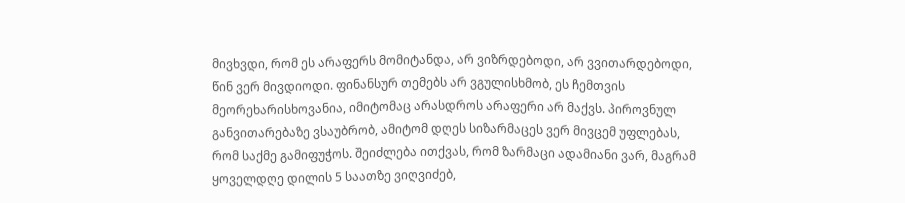მივხვდი, რომ ეს არაფერს მომიტანდა, არ ვიზრდებოდი, არ ვვითარდებოდი, წინ ვერ მივდიოდი. ფინანსურ თემებს არ ვგულისხმობ, ეს ჩემთვის მეორეხარისხოვანია, იმიტომაც არასდროს არაფერი არ მაქვს. პიროვნულ განვითარებაზე ვსაუბრობ, ამიტომ დღეს სიზარმაცეს ვერ მივცემ უფლებას, რომ საქმე გამიფუჭოს. შეიძლება ითქვას, რომ ზარმაცი ადამიანი ვარ, მაგრამ ყოველდღე დილის 5 საათზე ვიღვიძებ,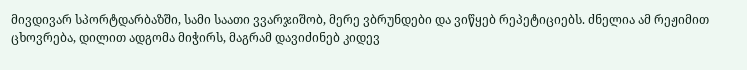მივდივარ სპორტდარბაზში, სამი საათი ვვარჯიშობ, მერე ვბრუნდები და ვიწყებ რეპეტიციებს. ძნელია ამ რეჟიმით ცხოვრება, დილით ადგომა მიჭირს, მაგრამ დავიძინებ კიდევ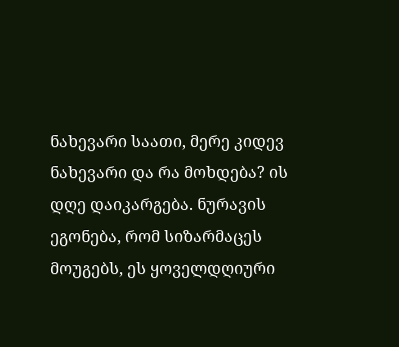ნახევარი საათი, მერე კიდევ ნახევარი და რა მოხდება? ის დღე დაიკარგება. ნურავის ეგონება, რომ სიზარმაცეს მოუგებს, ეს ყოველდღიური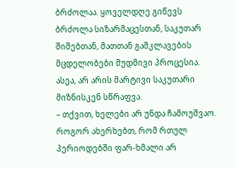ბრძოლაა. ყოველდღე გიწევს ბრძოლა სიზარმაცესთან, საკუთარ შიშებთან, მათთან გამკლავების მცდელობები მუდმივი პროცესია. ასეა, არ არის მარტივი საკუთარი მიზნისკენ სწრაფვა.
– თქვით, ხელები არ უნდა ჩამოუშვაო. როგორ ახერხებთ, რომ რთულ პერიოდებში ფარ-ხმალი არ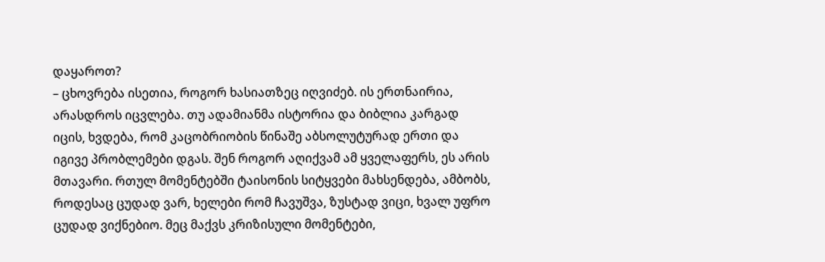დაყაროთ?
– ცხოვრება ისეთია, როგორ ხასიათზეც იღვიძებ. ის ერთნაირია, არასდროს იცვლება. თუ ადამიანმა ისტორია და ბიბლია კარგად იცის, ხვდება, რომ კაცობრიობის წინაშე აბსოლუტურად ერთი და იგივე პრობლემები დგას. შენ როგორ აღიქვამ ამ ყველაფერს, ეს არის მთავარი. რთულ მომენტებში ტაისონის სიტყვები მახსენდება, ამბობს, როდესაც ცუდად ვარ, ხელები რომ ჩავუშვა, ზუსტად ვიცი, ხვალ უფრო ცუდად ვიქნებიო. მეც მაქვს კრიზისული მომენტები,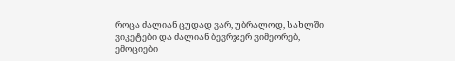როცა ძალიან ცუდად ვარ, უბრალოდ, სახლში ვიკეტები და ძალიან ბევრჯერ ვიმეორებ, ემოციები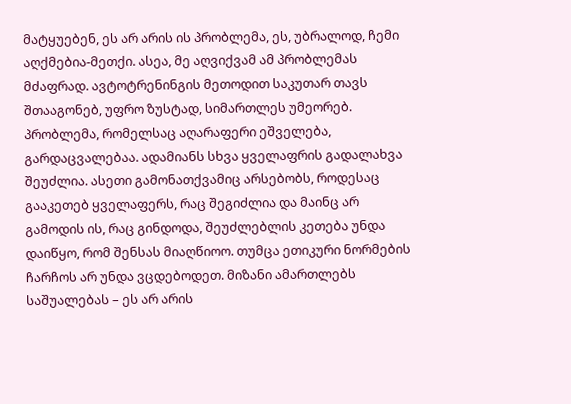მატყუებენ, ეს არ არის ის პრობლემა, ეს, უბრალოდ, ჩემი აღქმებია-მეთქი. ასეა, მე აღვიქვამ ამ პრობლემას მძაფრად. ავტოტრენინგის მეთოდით საკუთარ თავს შთააგონებ, უფრო ზუსტად, სიმართლეს უმეორებ. პრობლემა, რომელსაც აღარაფერი ეშველება, გარდაცვალებაა. ადამიანს სხვა ყველაფრის გადალახვა შეუძლია. ასეთი გამონათქვამიც არსებობს, როდესაც გააკეთებ ყველაფერს, რაც შეგიძლია და მაინც არ გამოდის ის, რაც გინდოდა, შეუძლებლის კეთება უნდა დაიწყო, რომ შენსას მიაღწიოო. თუმცა ეთიკური ნორმების ჩარჩოს არ უნდა ვცდებოდეთ. მიზანი ამართლებს საშუალებას – ეს არ არის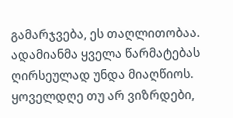გამარჯვება, ეს თაღლითობაა. ადამიანმა ყველა წარმატებას ღირსეულად უნდა მიაღწიოს. ყოველდღე თუ არ ვიზრდები,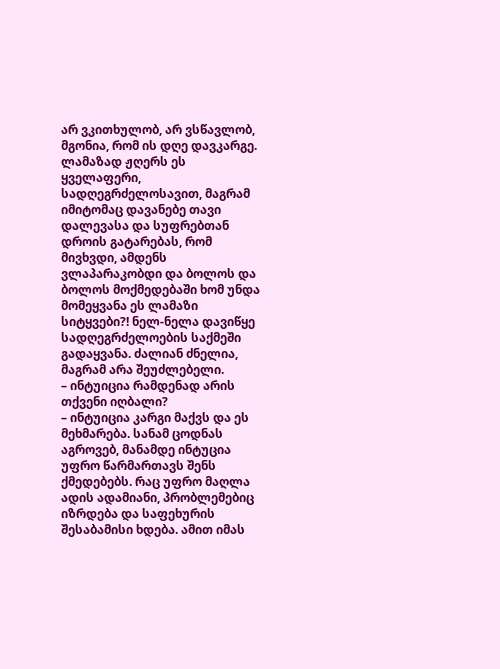არ ვკითხულობ, არ ვსწავლობ, მგონია, რომ ის დღე დავკარგე. ლამაზად ჟღერს ეს ყველაფერი, სადღეგრძელოსავით, მაგრამ იმიტომაც დავანებე თავი დალევასა და სუფრებთან დროის გატარებას, რომ მივხვდი, ამდენს ვლაპარაკობდი და ბოლოს და ბოლოს მოქმედებაში ხომ უნდა მომეყვანა ეს ლამაზი სიტყვები?! ნელ-ნელა დავიწყე სადღეგრძელოების საქმეში გადაყვანა. ძალიან ძნელია, მაგრამ არა შეუძლებელი.
– ინტუიცია რამდენად არის თქვენი იღბალი?
– ინტუიცია კარგი მაქვს და ეს მეხმარება. სანამ ცოდნას აგროვებ, მანამდე ინტუცია უფრო წარმართავს შენს ქმედებებს. რაც უფრო მაღლა ადის ადამიანი, პრობლემებიც იზრდება და საფეხურის შესაბამისი ხდება. ამით იმას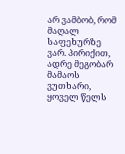არ ვამბობ, რომ მაღალ საფეხურზე ვარ. პირიქით, ადრე მეგობარ მამაოს ვუთხარი, ყოველ წელს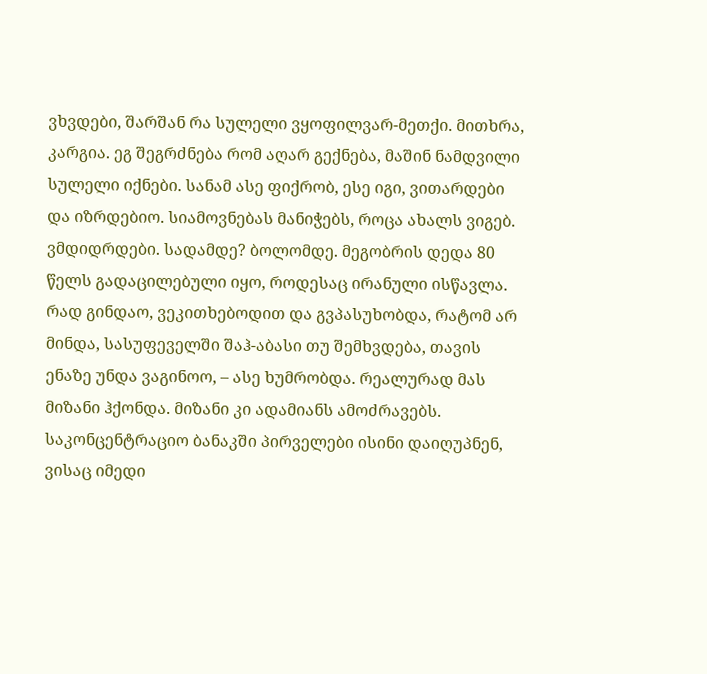ვხვდები, შარშან რა სულელი ვყოფილვარ-მეთქი. მითხრა, კარგია. ეგ შეგრძნება რომ აღარ გექნება, მაშინ ნამდვილი სულელი იქნები. სანამ ასე ფიქრობ, ესე იგი, ვითარდები და იზრდებიო. სიამოვნებას მანიჭებს, როცა ახალს ვიგებ. ვმდიდრდები. სადამდე? ბოლომდე. მეგობრის დედა 80 წელს გადაცილებული იყო, როდესაც ირანული ისწავლა. რად გინდაო, ვეკითხებოდით და გვპასუხობდა, რატომ არ მინდა, სასუფეველში შაჰ-აბასი თუ შემხვდება, თავის ენაზე უნდა ვაგინოო, – ასე ხუმრობდა. რეალურად მას მიზანი ჰქონდა. მიზანი კი ადამიანს ამოძრავებს. საკონცენტრაციო ბანაკში პირველები ისინი დაიღუპნენ, ვისაც იმედი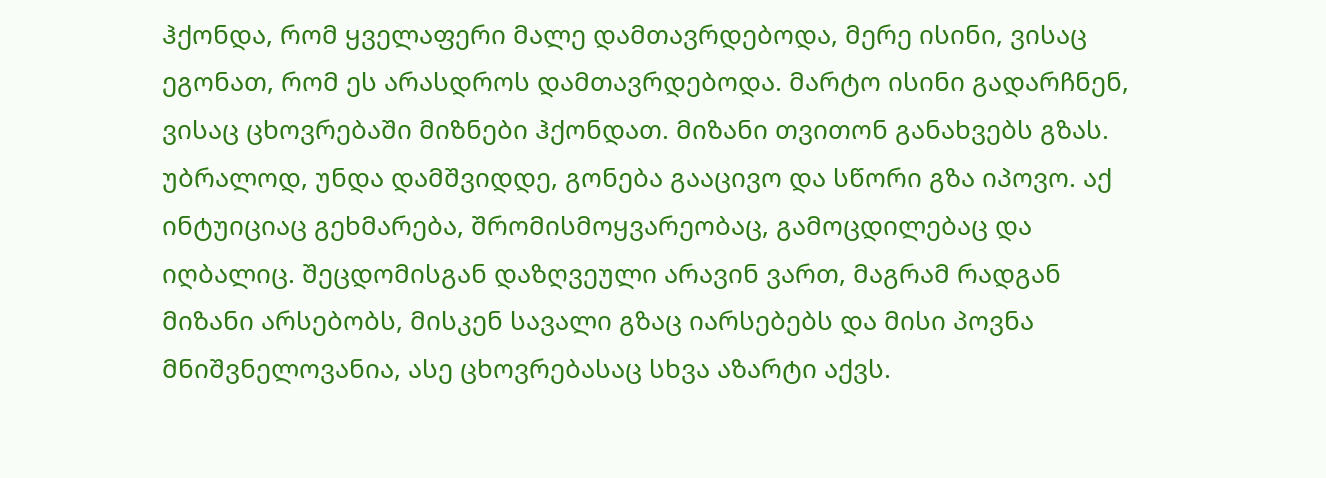ჰქონდა, რომ ყველაფერი მალე დამთავრდებოდა, მერე ისინი, ვისაც ეგონათ, რომ ეს არასდროს დამთავრდებოდა. მარტო ისინი გადარჩნენ, ვისაც ცხოვრებაში მიზნები ჰქონდათ. მიზანი თვითონ განახვებს გზას. უბრალოდ, უნდა დამშვიდდე, გონება გააცივო და სწორი გზა იპოვო. აქ ინტუიციაც გეხმარება, შრომისმოყვარეობაც, გამოცდილებაც და იღბალიც. შეცდომისგან დაზღვეული არავინ ვართ, მაგრამ რადგან მიზანი არსებობს, მისკენ სავალი გზაც იარსებებს და მისი პოვნა მნიშვნელოვანია, ასე ცხოვრებასაც სხვა აზარტი აქვს.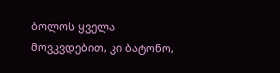ბოლოს ყველა მოვკვდებით, კი ბატონო,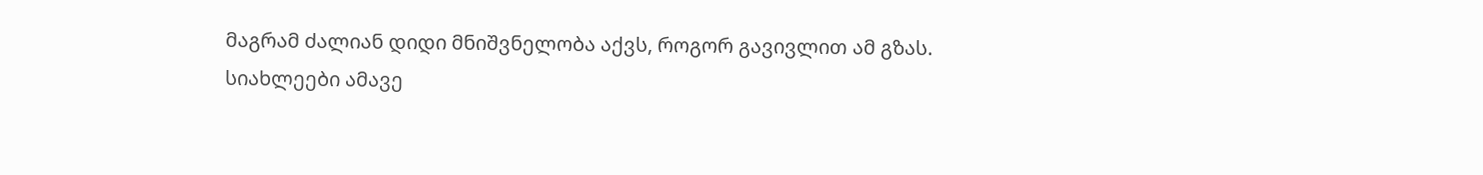მაგრამ ძალიან დიდი მნიშვნელობა აქვს, როგორ გავივლით ამ გზას.
სიახლეები ამავე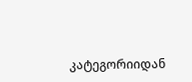კატეგორიიდან